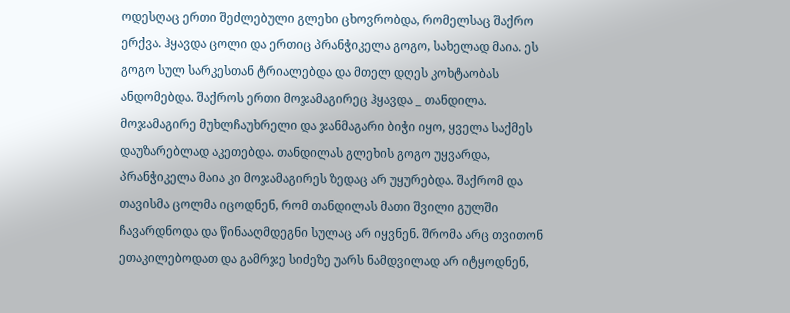ოდესღაც ერთი შეძლებული გლეხი ცხოვრობდა, რომელსაც შაქრო ერქვა. ჰყავდა ცოლი და ერთიც პრანჭიკელა გოგო, სახელად მაია. ეს გოგო სულ სარკესთან ტრიალებდა და მთელ დღეს კოხტაობას ანდომებდა. შაქროს ერთი მოჯამაგირეც ჰყავდა _ თანდილა. მოჯამაგირე მუხლჩაუხრელი და ჯანმაგარი ბიჭი იყო, ყველა საქმეს დაუზარებლად აკეთებდა. თანდილას გლეხის გოგო უყვარდა, პრანჭიკელა მაია კი მოჯამაგირეს ზედაც არ უყურებდა. შაქრომ და თავისმა ცოლმა იცოდნენ, რომ თანდილას მათი შვილი გულში ჩავარდნოდა და წინააღმდეგნი სულაც არ იყვნენ. შრომა არც თვითონ ეთაკილებოდათ და გამრჯე სიძეზე უარს ნამდვილად არ იტყოდნენ,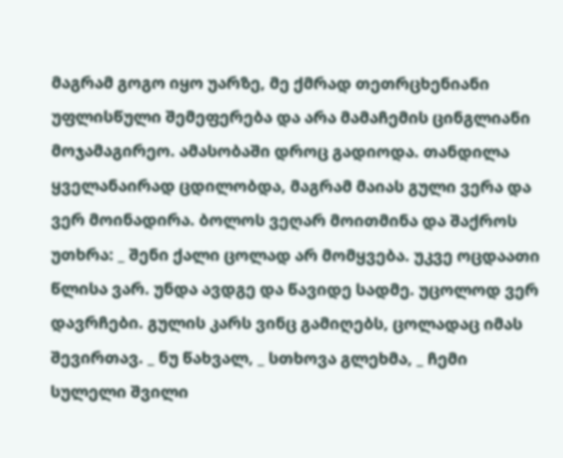მაგრამ გოგო იყო უარზე, მე ქმრად თეთრცხენიანი უფლისწული შემეფერება და არა მამაჩემის ცინგლიანი მოჯამაგირეო. ამასობაში დროც გადიოდა. თანდილა ყველანაირად ცდილობდა, მაგრამ მაიას გული ვერა და ვერ მოინადირა. ბოლოს ვეღარ მოითმინა და შაქროს უთხრა: _ შენი ქალი ცოლად არ მომყვება. უკვე ოცდაათი წლისა ვარ. უნდა ავდგე და წავიდე სადმე. უცოლოდ ვერ დავრჩები. გულის კარს ვინც გამიღებს, ცოლადაც იმას შევირთავ. _ ნუ წახვალ, _ სთხოვა გლეხმა, _ ჩემი სულელი შვილი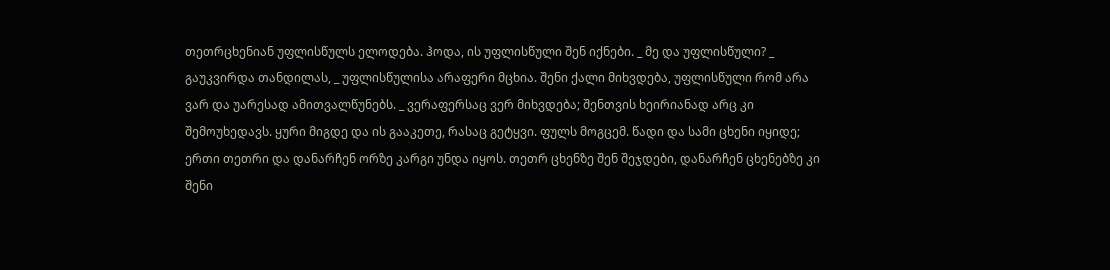თეთრცხენიან უფლისწულს ელოდება. ჰოდა, ის უფლისწული შენ იქნები. _ მე და უფლისწული? _ გაუკვირდა თანდილას, _ უფლისწულისა არაფერი მცხია. შენი ქალი მიხვდება, უფლისწული რომ არა ვარ და უარესად ამითვალწუნებს. _ ვერაფერსაც ვერ მიხვდება; შენთვის ხეირიანად არც კი შემოუხედავს. ყური მიგდე და ის გააკეთე, რასაც გეტყვი. ფულს მოგცემ. წადი და სამი ცხენი იყიდე; ერთი თეთრი და დანარჩენ ორზე კარგი უნდა იყოს. თეთრ ცხენზე შენ შეჯდები, დანარჩენ ცხენებზე კი შენი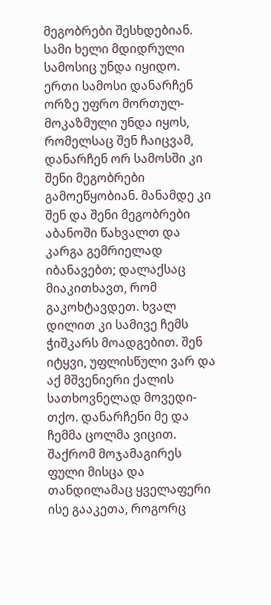მეგობრები შესხდებიან. სამი ხელი მდიდრული სამოსიც უნდა იყიდო. ერთი სამოსი დანარჩენ ორზე უფრო მორთულ-მოკაზმული უნდა იყოს, რომელსაც შენ ჩაიცვამ, დანარჩენ ორ სამოსში კი შენი მეგობრები გამოეწყობიან. მანამდე კი შენ და შენი მეგობრები აბანოში წახვალთ და კარგა გემრიელად იბანავებთ; დალაქსაც მიაკითხავთ, რომ გაკოხტავდეთ. ხვალ დილით კი სამივე ჩემს ჭიშკარს მოადგებით. შენ იტყვი, უფლისწული ვარ და აქ მშვენიერი ქალის სათხოვნელად მოვედი-თქო. დანარჩენი მე და ჩემმა ცოლმა ვიცით. შაქრომ მოჯამაგირეს ფული მისცა და თანდილამაც ყველაფერი ისე გააკეთა, როგორც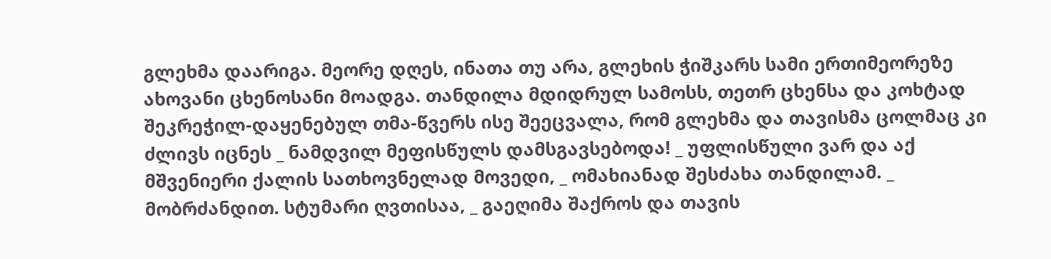გლეხმა დაარიგა. მეორე დღეს, ინათა თუ არა, გლეხის ჭიშკარს სამი ერთიმეორეზე ახოვანი ცხენოსანი მოადგა. თანდილა მდიდრულ სამოსს, თეთრ ცხენსა და კოხტად შეკრეჭილ-დაყენებულ თმა-წვერს ისე შეეცვალა, რომ გლეხმა და თავისმა ცოლმაც კი ძლივს იცნეს _ ნამდვილ მეფისწულს დამსგავსებოდა! _ უფლისწული ვარ და აქ მშვენიერი ქალის სათხოვნელად მოვედი, _ ომახიანად შესძახა თანდილამ. _ მობრძანდით. სტუმარი ღვთისაა, _ გაეღიმა შაქროს და თავის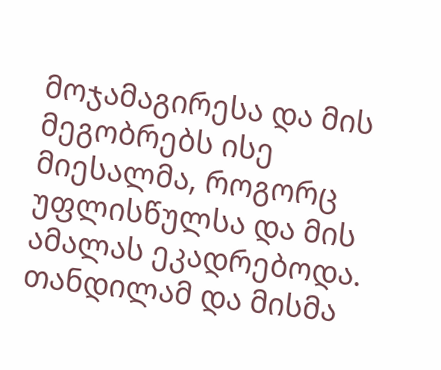მოჯამაგირესა და მის მეგობრებს ისე მიესალმა, როგორც უფლისწულსა და მის ამალას ეკადრებოდა. თანდილამ და მისმა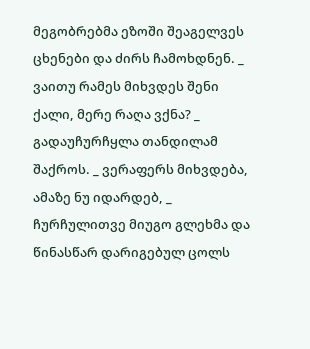მეგობრებმა ეზოში შეაგელვეს ცხენები და ძირს ჩამოხდნენ. _ ვაითუ რამეს მიხვდეს შენი ქალი, მერე რაღა ვქნა? _ გადაუჩურჩყლა თანდილამ შაქროს. _ ვერაფერს მიხვდება, ამაზე ნუ იდარდებ, _ ჩურჩულითვე მიუგო გლეხმა და წინასწარ დარიგებულ ცოლს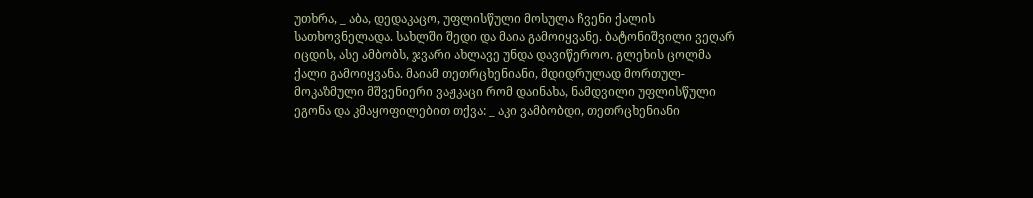უთხრა, _ აბა, დედაკაცო, უფლისწული მოსულა ჩვენი ქალის სათხოვნელადა. სახლში შედი და მაია გამოიყვანე. ბატონიშვილი ვეღარ იცდის, ასე ამბობს, ჯვარი ახლავე უნდა დავიწეროო. გლეხის ცოლმა ქალი გამოიყვანა. მაიამ თეთრცხენიანი, მდიდრულად მორთულ-მოკაზმული მშვენიერი ვაჟკაცი რომ დაინახა, ნამდვილი უფლისწული ეგონა და კმაყოფილებით თქვა: _ აკი ვამბობდი, თეთრცხენიანი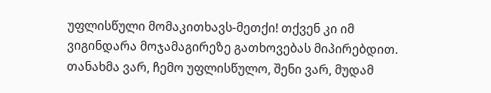უფლისწული მომაკითხავს-მეთქი! თქვენ კი იმ ვიგინდარა მოჯამაგირეზე გათხოვებას მიპირებდით. თანახმა ვარ, ჩემო უფლისწულო, შენი ვარ, მუდამ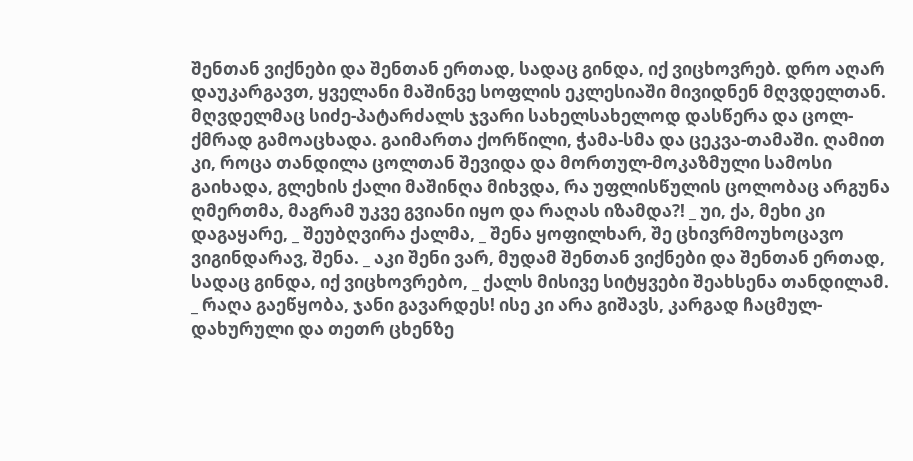შენთან ვიქნები და შენთან ერთად, სადაც გინდა, იქ ვიცხოვრებ. დრო აღარ დაუკარგავთ, ყველანი მაშინვე სოფლის ეკლესიაში მივიდნენ მღვდელთან. მღვდელმაც სიძე-პატარძალს ჯვარი სახელსახელოდ დასწერა და ცოლ-ქმრად გამოაცხადა. გაიმართა ქორწილი, ჭამა-სმა და ცეკვა-თამაში. ღამით კი, როცა თანდილა ცოლთან შევიდა და მორთულ-მოკაზმული სამოსი გაიხადა, გლეხის ქალი მაშინღა მიხვდა, რა უფლისწულის ცოლობაც არგუნა ღმერთმა, მაგრამ უკვე გვიანი იყო და რაღას იზამდა?! _ უი, ქა, მეხი კი დაგაყარე, _ შეუბღვირა ქალმა, _ შენა ყოფილხარ, შე ცხივრმოუხოცავო ვიგინდარავ, შენა. _ აკი შენი ვარ, მუდამ შენთან ვიქნები და შენთან ერთად, სადაც გინდა, იქ ვიცხოვრებო, _ ქალს მისივე სიტყვები შეახსენა თანდილამ. _ რაღა გაეწყობა, ჯანი გავარდეს! ისე კი არა გიშავს, კარგად ჩაცმულ-დახურული და თეთრ ცხენზე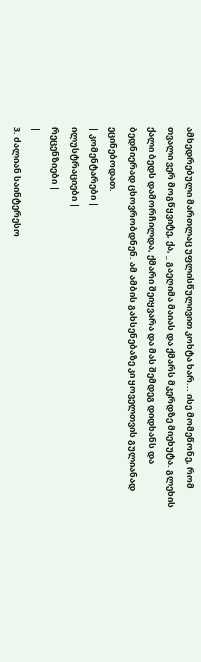ამხედრებული მართლაც უფლისწულივით კოხტა ხარ... ისე მომეწონე, რომ თვალი ვერ მოგწყვიტე, ქა, _ გაეღიმა მაიას და ქმარს მკერდზე მიეხუტა. გლეხის ქალი ბედს დამორჩილდა, ქმარი შეიყვარა და მას შემდეგ დიდხანს და ბედნიერად ცხოვრობდნენ. ამ ამბის გახსენებაზე კი ყოველთვის გულიანად ეცინებოდათ.
| კომენტარები |
ილუსტრაციები |
რეცენზიები |
|
3. ძალიან საინტერესო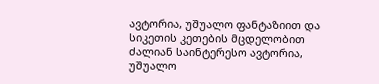ავტორია, უშუალო ფანტაზიით და სიკეთის კეთების მცდელობით ძალიან საინტერესო ავტორია, უშუალო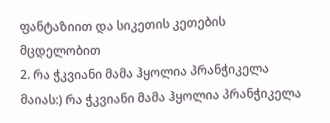ფანტაზიით და სიკეთის კეთების მცდელობით
2. რა ჭკვიანი მამა ჰყოლია პრანჭიკელა მაიას:) რა ჭკვიანი მამა ჰყოლია პრანჭიკელა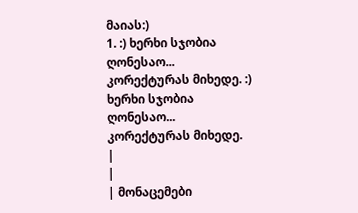მაიას:)
1. :) ხერხი სჯობია ღონესაო...
კორექტურას მიხედე. :) ხერხი სჯობია ღონესაო...
კორექტურას მიხედე.
|
|
| მონაცემები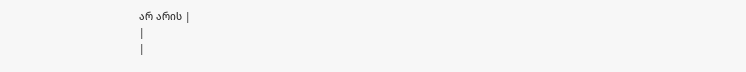არ არის |
|
|